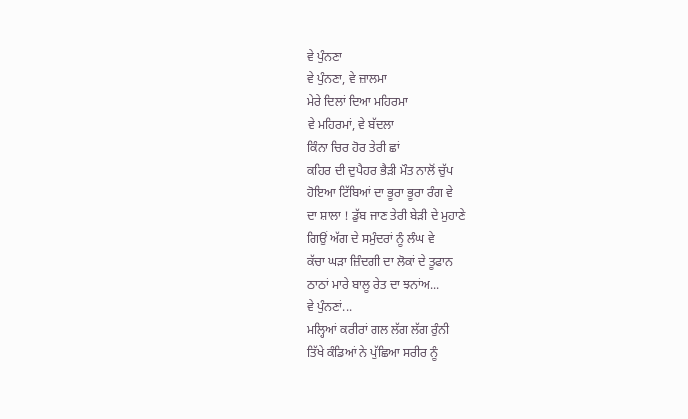ਵੇ ਪੁੰਨਣਾ
ਵੇ ਪੁੰਨਣਾ, ਵੇ ਜ਼ਾਲਮਾ
ਮੇਰੇ ਦਿਲਾਂ ਦਿਆ ਮਹਿਰਮਾ
ਵੇ ਮਹਿਰਮਾਂ, ਵੇ ਬੱਦਲਾ
ਕਿੰਨਾ ਚਿਰ ਹੋਰ ਤੇਰੀ ਛਾਂ
ਕਹਿਰ ਦੀ ਦੁਪੈਹਰ ਭੈੜੀ ਮੌਤ ਨਾਲੋਂ ਚੁੱਪ
ਹੋਇਆ ਟਿੱਬਿਆਂ ਦਾ ਭੂਰਾ ਭੂਰਾ ਰੰਗ ਵੇ
ਦਾ ਸ਼ਾਲਾ ! ਡੁੱਬ ਜਾਣ ਤੇਰੀ ਬੇੜੀ ਦੇ ਮੁਹਾਣੇ
ਗਿਉਂ ਅੱਗ ਦੇ ਸਮੁੰਦਰਾਂ ਨੂੰ ਲੰਘ ਵੇ
ਕੱਚਾ ਘੜਾ ਜ਼ਿੰਦਗੀ ਦਾ ਲੋਕਾਂ ਦੇ ਤੂਫਾਨ
ਠਾਠਾਂ ਮਾਰੇ ਬਾਲੂ ਰੇਤ ਦਾ ਝਨਾਂਅ...
ਵੇ ਪੁੰਨਣਾਂ...
ਮਲ੍ਹਿਆਂ ਕਰੀਰਾਂ ਗਲ ਲੱਗ ਲੱਗ ਰੁੰਨੀ
ਤਿੱਖੇ ਕੰਡਿਆਂ ਨੇ ਪੁੱਛਿਆ ਸਰੀਰ ਨੂੰ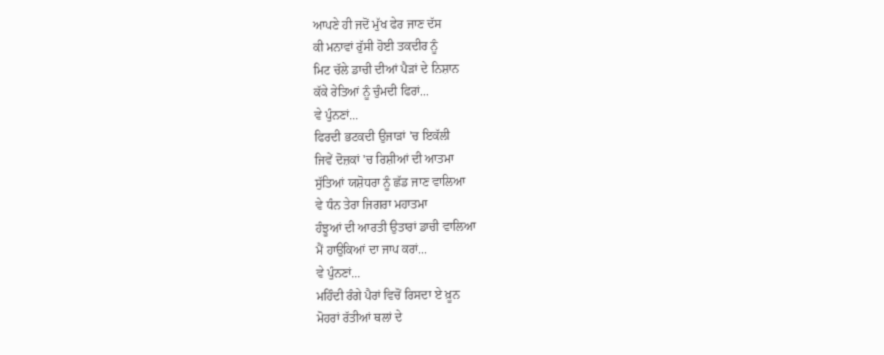ਆਪਣੇ ਹੀ ਜਦੋਂ ਮੁੱਖ ਫੇਰ ਜਾਣ ਦੱਸ
ਕੀ ਮਨਾਵਾਂ ਰੁੱਸੀ ਹੋਈ ਤਕਦੀਰ ਨੂੰ
ਮਿਟ ਚੱਲੇ ਡਾਚੀ ਦੀਆਂ ਪੈੜਾਂ ਦੇ ਨਿਸ਼ਾਨ
ਕੱਕੇ ਰੇਤਿਆਂ ਨੂੰ ਚੁੰਮਦੀ ਫਿਰਾਂ...
ਵੇ ਪੁੰਨਣਾਂ...
ਫਿਰਦੀ ਭਟਕਦੀ ਉਜਾੜਾਂ 'ਚ ਇਕੱਲੀ
ਜਿਵੇਂ ਦੋਜ਼ਕਾਂ 'ਚ ਰਿਸ਼ੀਆਂ ਦੀ ਆਤਮਾ
ਸੁੱਤਿਆਂ ਯਸ਼ੋਧਰਾ ਨੂੰ ਛੱਡ ਜਾਣ ਵਾਲਿਆ
ਵੇ ਧੰਨ ਤੇਰਾ ਜਿਗਰਾ ਮਹਾਤਮਾ
ਹੰਝੂਆਂ ਦੀ ਆਰਤੀ ਉਤਾਰਾਂ ਡਾਚੀ ਵਾਲਿਆ
ਮੈਂ ਹਾਉਕਿਆਂ ਦਾ ਜਾਪ ਕਰਾਂ...
ਵੇ ਪੁੰਨਣਾਂ...
ਮਹਿੰਦੀ ਰੰਗੇ ਪੈਰਾਂ ਵਿਚੋਂ ਰਿਸਦਾ ਏ ਖ਼ੂਨ
ਮੋਹਰਾਂ ਰੱਤੀਆਂ ਥਲਾਂ ਦੇ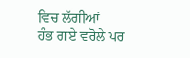ਵਿਚ ਲੱਗੀਆਂ
ਹੰਭ ਗਏ ਵਰੋਲੇ ਪਰ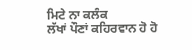ਮਿਟੇ ਨਾ ਕਲੰਕ
ਲੱਖਾਂ ਪੌਣਾਂ ਕਹਿਰਵਾਨ ਹੋ ਹੋ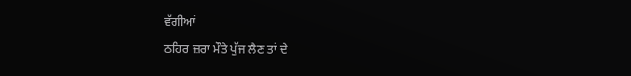ਵੱਗੀਆਂ
ਠਹਿਰ ਜ਼ਰਾ ਮੌਤੇ ਪੁੱਜ ਲੈਣ ਤਾਂ ਦੇ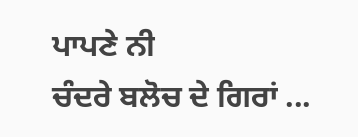ਪਾਪਣੇ ਨੀ
ਚੰਦਰੇ ਬਲੋਚ ਦੇ ਗਿਰਾਂ ...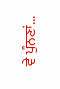ਵੇ ਪੁੰਨਣਾਂ...